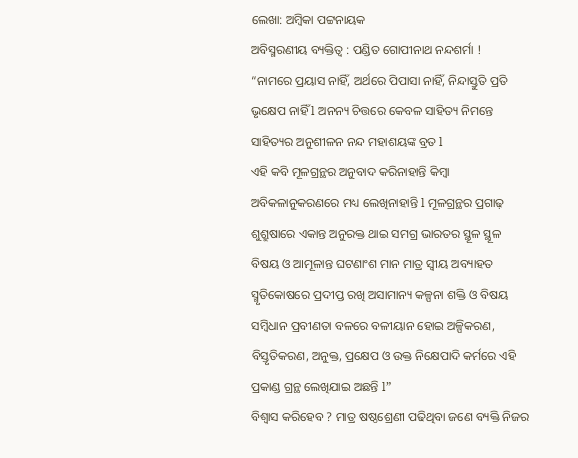ଲେଖା: ଅମ୍ବିକା ପଟ୍ଟନାୟକ
ଅବିସ୍ମରଣୀୟ ବ୍ୟକ୍ତିତ୍ୱ : ପଣ୍ଡିତ ଗୋପୀନାଥ ନନ୍ଦଶର୍ମା !
“ନାମରେ ପ୍ରୟାସ ନାହିଁ, ଅର୍ଥରେ ପିପାସା ନାହିଁ, ନିନ୍ଦାସ୍ତୁତି ପ୍ରତି ଭୃକ୍ଷେପ ନାହିଁ l ଅନନ୍ୟ ଚିତ୍ତରେ କେବଳ ସାହିତ୍ୟ ନିମନ୍ତେ ସାହିତ୍ୟର ଅନୁଶୀଳନ ନନ୍ଦ ମହାଶୟଙ୍କ ବ୍ରତ l
ଏହି କବି ମୂଳଗ୍ରନ୍ଥର ଅନୁବାଦ କରିନାହାନ୍ତି କିମ୍ବା ଅବିକଳାନୁକରଣରେ ମଧ୍ୟ ଲେଖିନାହାନ୍ତି l ମୂଳଗ୍ରନ୍ଥର ପ୍ରଗାଢ଼ ଶୁଶ୍ରୁଷାରେ ଏକାନ୍ତ ଅନୁରକ୍ତ ଥାଇ ସମଗ୍ର ଭାରତର ସ୍ଥୂଳ ସ୍ଥୂଳ ବିଷୟ ଓ ଆମୂଳାନ୍ତ ଘଟଣାଂଶ ମାନ ମାତ୍ର ସ୍ୱୀୟ ଅବ୍ୟାହତ ସ୍ମୃତିକୋଷରେ ପ୍ରଦୀପ୍ତ ରଖି ଅସାମାନ୍ୟ କଳ୍ପନା ଶକ୍ତି ଓ ବିଷୟ ସମ୍ବିଧାନ ପ୍ରବୀଣତା ବଳରେ ବଳୀୟାନ ହୋଇ ଅଳ୍ପିକରଣ, ବିସ୍ତୃତିକରଣ, ଅନୁକ୍ତ, ପ୍ରକ୍ଷେପ ଓ ଉକ୍ତ ନିକ୍ଷେପାଦି କର୍ମରେ ଏହି ପ୍ରକାଣ୍ଡ ଗ୍ରନ୍ଥ ଲେଖିଯାଇ ଅଛନ୍ତି l”
ବିଶ୍ୱାସ କରିହେବ ? ମାତ୍ର ଷଷ୍ଠଶ୍ରେଣୀ ପଢିଥିବା ଜଣେ ବ୍ୟକ୍ତି ନିଜର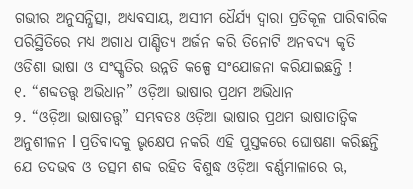ଗଭୀର ଅନୁସନ୍ଧିତ୍ସା, ଅଧ୍ୟବସାୟ, ଅସୀମ ଧୈର୍ଯ୍ୟ ଦ୍ଵାରା ପ୍ରତିକୂଳ ପାରିବାରିକ ପରିସ୍ଥିତିରେ ମଧ୍ୟ ଅଗାଧ ପାଣ୍ଡିତ୍ୟ ଅର୍ଜନ କରି ତିନୋଟି ଅନବଦ୍ୟ କୃତି ଓଡିଶା ଭାଷା ଓ ସଂସ୍କୃତିର ଉନ୍ନତି କଳ୍ପେ ସଂଯୋଜନା କରିଯାଇଛନ୍ତି !
୧. “ଶବ୍ଦତତ୍ତ୍ୱ ଅଭିଧାନ” ଓଡ଼ିଆ ଭାଷାର ପ୍ରଥମ ଅଭିଧାନ
୨. “ଓଡ଼ିଆ ଭାଷାତତ୍ତ୍ୱ” ସମ୍ଭବତଃ ଓଡ଼ିଆ ଭାଷାର ପ୍ରଥମ ଭାଷାତାତ୍ୱିକ ଅନୁଶୀଳନ l ପ୍ରତିବାଦକୁ ଭୃକ୍ଷେପ ନକରି ଏହି ପୁସ୍ତକରେ ଘୋଷଣା କରିଛନ୍ତି ଯେ ତଦଭବ ଓ ତତ୍ସମ ଶବ୍ଦ ରହିତ ବିଶୁଦ୍ଧ ଓଡ଼ିଆ ବର୍ଣ୍ଣମାଳାରେ ଋ,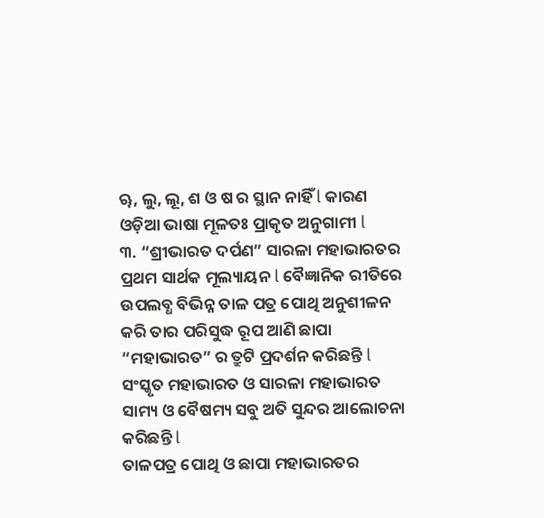ୠ, ଲୁ, ଲୂ, ଶ ଓ ଷ ର ସ୍ଥାନ ନାହିଁ l କାରଣ ଓଡ଼ିଆ ଭାଷା ମୂଳତଃ ପ୍ରାକୃତ ଅନୁଗାମୀ l
୩. “ଶ୍ରୀଭାରତ ଦର୍ପଣ” ସାରଳା ମହାଭାରତର ପ୍ରଥମ ସାର୍ଥକ ମୂଲ୍ୟାୟନ l ବୈଜ୍ଞାନିକ ରୀତିରେ ଉପଲବ୍ଧ ବିଭିନ୍ନ ତାଳ ପତ୍ର ପୋଥି ଅନୁଶୀଳନ କରି ତାର ପରିସୁଦ୍ଧ ରୂପ ଆଣି ଛାପା “ମହାଭାରତ” ର ତ୍ରୁଟି ପ୍ରଦର୍ଶନ କରିଛନ୍ତି l ସଂସ୍କୃତ ମହାଭାରତ ଓ ସାରଳା ମହାଭାରତ ସାମ୍ୟ ଓ ବୈଷମ୍ୟ ସବୁ ଅତି ସୁନ୍ଦର ଆଲୋଚନା କରିଛନ୍ତି l
ତାଳପତ୍ର ପୋଥି ଓ ଛାପା ମହାଭାରତର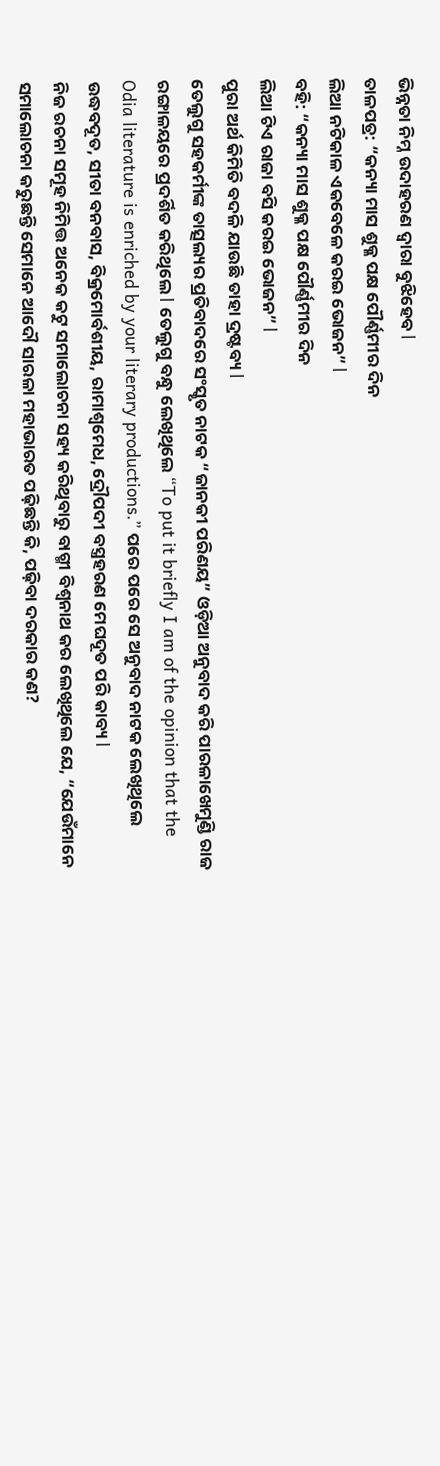ଭିନ୍ନତା ନିମ୍ନ ଉଦାହରଣ ଦ୍ଵାରା ବୁଝିହେବ l
ତାଳପତ୍ର: “କନ୍ୟା ମାସ ଶୁକ୍ଳ ପକ୍ଷ ପୌର୍ଣ୍ଣମୀର ଦିନ
ଲିଆ ନଟିକାଳ ଏକବେଳେ କରଇ ଭୋଜନ” l
ବହି: “କନ୍ୟା ମାସ ଶୁକ୍ଳ ପକ୍ଷ ପୌର୍ଣ୍ଣମୀର ଦିନ
ଲିଆ ଟିଏ ରାଜା ବସି କରଇ ଭୋଜନ” l
ପୁରା ଅର୍ଥ କିମିତି ବଦଳି ଯାଉଛି ତାହା ଦ୍ରଷ୍ଟବ୍ୟ l
ତେଲୁଗୁ ସହକର୍ମୀଙ୍କ ତାତ୍ସଲ୍ୟର ପ୍ରତିବାଦରେ ସଂସ୍କୃତ ନାଟକ “ଜାନକୀ ପରିଣୟ” ଓଡ଼ିଆ ଅନୁବାଦ କରି ପାରଳାଖେମୁଣ୍ଡି ରାଜ ରଙ୍ଗାଳୟରେ ପ୍ରଦର୍ଶିତ କରିଥିଲେ l ତେଲୁଗୁ ବନ୍ଧୁ ଲେଖିଥିଲେ “To put it briefly I am of the opinion that the Odia literature is enriched by your literary productions.” ପରେ ପରେ ସେ ଅନୁବାଦ ନାଟକ ଲେଖିଥିଲେ ଉଦ୍ଧବଦୂତ, ସୀତା ବନବାସ, ବିକ୍ରମୋର୍ବଶୀୟ, ରାମାଶ୍ୱମେଧ, ଦ୍ରୌପଦୀ ବସ୍ତ୍ରହରଣ ମେଘଦୂତ ପରି କାବ୍ୟ l
ନିଜ ରଚନା ସମୂହ ନିମିତ୍ତ ଅନେକ କଟୁ ସମାଲୋଚନା ସହ୍ୟ କରିଥିବାରୁ ବାଗ୍ମୀ ବିଶ୍ୱନାଥ କର ଲେଖିଥିଲେ ଯେ, “ଯେଉଁମାନେ ସମାଲୋଚନା କରୁଛନ୍ତି ସେମାନେ ଆଦୌ ସାରଳା ମହାଭାରତ ପଢ଼ିଛନ୍ତି କି, ପଢ଼ିବା ଦରକାର କଣ?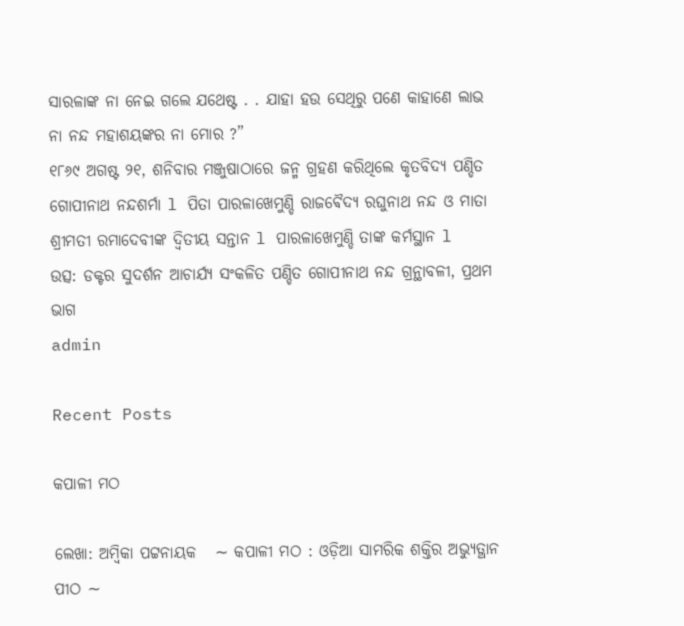ସାରଳାଙ୍କ ନା ନେଇ ଗଲେ ଯଥେଷ୍ଟ . . ଯାହା ହଉ ସେଥିରୁ ପଣେ କାହାଣେ ଲାଭ ନା ନନ୍ଦ ମହାଶୟଙ୍କର ନା ମୋର ?”
୧୮୬୯ ଅଗଷ୍ଟ ୨୧, ଶନିବାର ମଞ୍ଜୁଷାଠାରେ ଜନ୍ମ ଗ୍ରହଣ କରିଥିଲେ କୃତବିଦ୍ୟ ପଣ୍ଡିତ ଗୋପୀନାଥ ନନ୍ଦଶର୍ମା l ପିତା ପାରଳାଖେମୁଣ୍ଡି ରାଜଵୈଦ୍ୟ ରଘୁନାଥ ନନ୍ଦ ଓ ମାତା ଶ୍ରୀମତୀ ରମାଦେବୀଙ୍କ ଦ୍ଵିତୀୟ ସନ୍ତାନ l ପାରଳାଖେମୁଣ୍ଡି ତାଙ୍କ କର୍ମସ୍ଥାନ l
ଉତ୍ସ: ଡକ୍ଟର ସୁଦର୍ଶନ ଆଚାର୍ଯ୍ୟ ସଂକଳିତ ପଣ୍ଡିତ ଗୋପୀନାଥ ନନ୍ଦ ଗ୍ରନ୍ଥାବଳୀ, ପ୍ରଥମ ଭାଗ
admin

Recent Posts

କପାଳୀ ମଠ

ଲେଖା: ଅମ୍ବିକା ପଟ୍ଟନାୟକ   ∼ କପାଳୀ ମଠ : ଓଡ଼ିଆ ସାମରିକ ଶକ୍ତିର ଅଭ୍ୟୁତ୍ଥାନ ପୀଠ ∼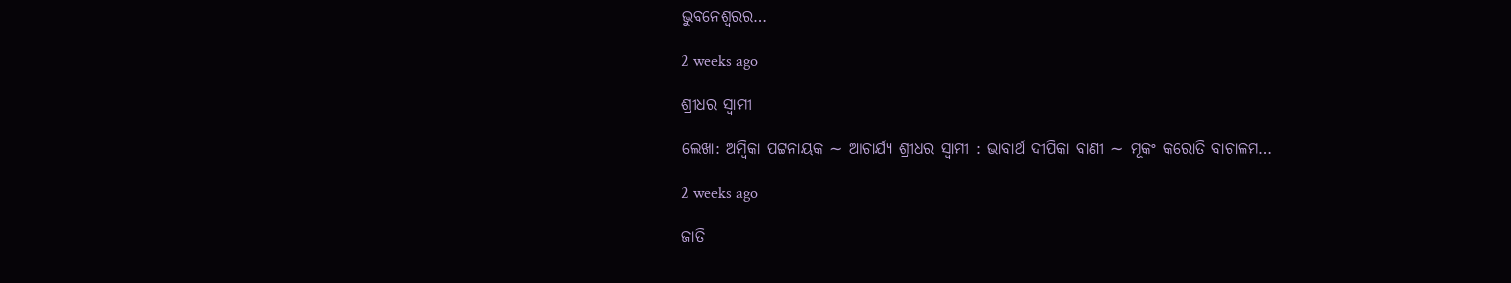ଭୁବନେଶ୍ୱରର…

2 weeks ago

ଶ୍ରୀଧର ସ୍ୱାମୀ

ଲେଖା: ଅମ୍ବିକା ପଟ୍ଟନାୟକ ∼ ଆଚାର୍ଯ୍ୟ ଶ୍ରୀଧର ସ୍ୱାମୀ : ଭାବାର୍ଥ ଦୀପିକା ବାଣୀ ∼ ମୂକଂ କରୋତି ବାଚାଳମ…

2 weeks ago

ଜାତି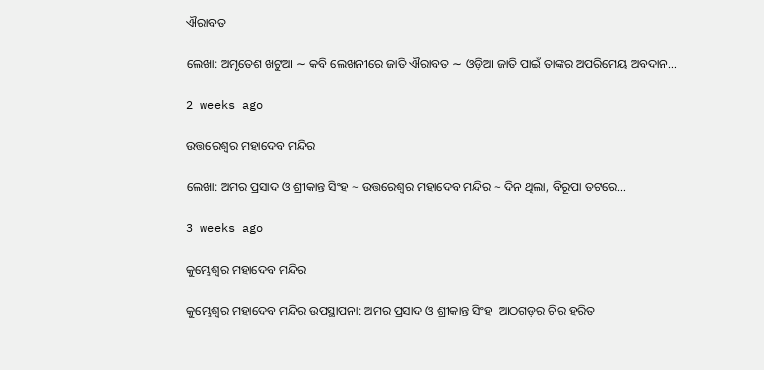ଐରାବତ

ଲେଖା: ଅମୃତେଶ ଖଟୁଆ ∼ କବି ଲେଖନୀରେ ଜାତି ଐରାବତ ∼ ଓଡ଼ିଆ ଜାତି ପାଇଁ ତାଙ୍କର ଅପରିମେୟ ଅବଦାନ…

2 weeks ago

ଉତ୍ତରେଶ୍ଵର ମହାଦେବ ମନ୍ଦିର

ଲେଖା: ଅମର ପ୍ରସାଦ ଓ ଶ୍ରୀକାନ୍ତ ସିଂହ ~ ଉତ୍ତରେଶ୍ଵର ମହାଦେବ ମନ୍ଦିର ~ ଦିନ ଥିଲା, ବିରୂପା ତଟରେ…

3 weeks ago

କୁମ୍ଭେଶ୍ୱର ମହାଦେବ ମନ୍ଦିର

କୁମ୍ଭେଶ୍ୱର ମହାଦେବ ମନ୍ଦିର ଉପସ୍ଥାପନା: ଅମର ପ୍ରସାଦ ଓ ଶ୍ରୀକାନ୍ତ ସିଂହ  ଆଠଗଡ଼ର ଚିର ହରିତ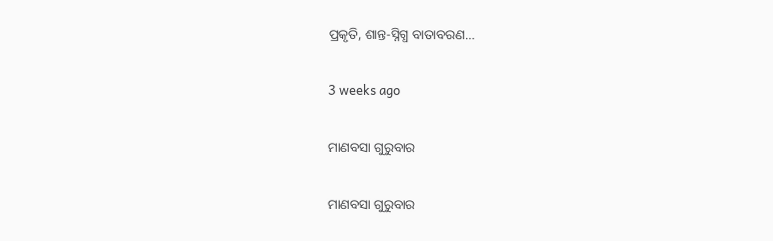ପ୍ରକୃତି, ଶାନ୍ତ-ସ୍ନିଗ୍ଧ ବାତାବରଣ…

3 weeks ago

ମାଣବସା ଗୁରୁବାର

ମାଣବସା ଗୁରୁବାର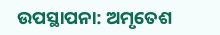ଉପସ୍ଥାପନା: ଅମୃତେଶ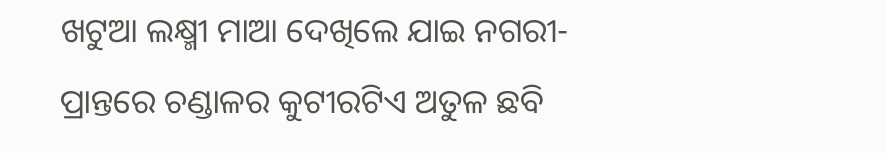ଖଟୁଆ ଲକ୍ଷ୍ମୀ ମାଆ ଦେଖିଲେ ଯାଇ ନଗରୀ-ପ୍ରାନ୍ତରେ ଚଣ୍ଡାଳର କୁଟୀରଟିଏ ଅତୁଳ ଛବି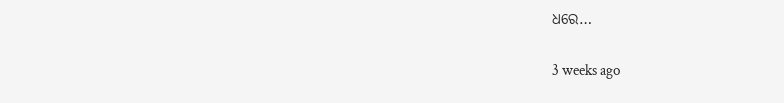ଧରେ…

3 weeks ago